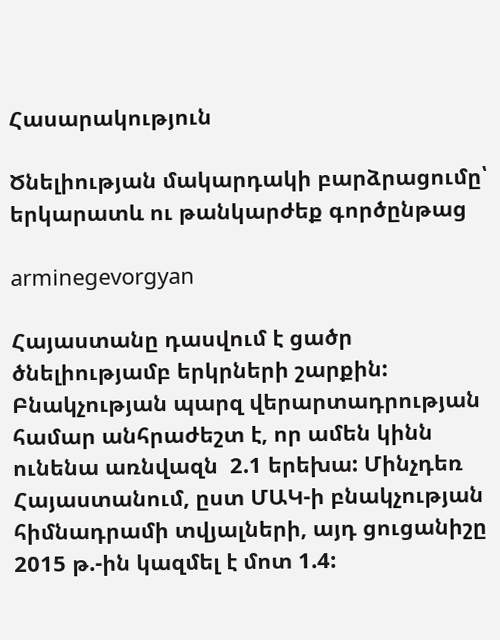Հասարակություն

Ծնելիության մակարդակի բարձրացումը՝ երկարատև ու թանկարժեք գործընթաց

arminegevorgyan

Հայաստանը դասվում է ցածր ծնելիությամբ երկրների շարքին:  Բնակչության պարզ վերարտադրության համար անհրաժեշտ է, որ ամեն կինն ունենա առնվազն  2.1 երեխա: Մինչդեռ Հայաստանում, ըստ ՄԱԿ-ի բնակչության հիմնադրամի տվյալների, այդ ցուցանիշը 2015 թ.-ին կազմել է մոտ 1.4: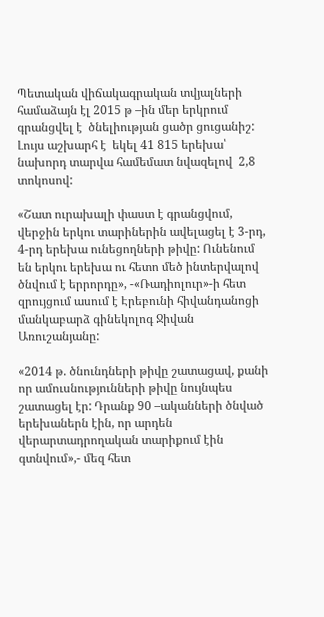Պետական վիճակագրական տվյալների համաձայն էլ 2015 թ –ին մեր երկրում գրանցվել է  ծնելիության ցածր ցուցանիշ: Լույս աշխարհ է  եկել 41 815 երեխա՝ նախորդ տարվա համեմատ նվազելով  2,8 տոկոսով:

«Շատ ուրախալի փաստ է գրանցվում, վերջին երկու տարիներին ավելացել է 3-րդ, 4-րդ երեխա ունեցողների թիվը: Ունենում են երկու երեխա ու հետո մեծ ինտերվալով ծնվում է երրորդը», -«Ռադիոլուր»-ի հետ զրույցում ասում է Էրեբունի հիվանդանոցի մանկաբարձ գինեկոլոգ Ջիվան Առուշանյանը:

«2014 թ. ծնունդների թիվը շատացավ, քանի որ ամուսնությունների թիվը նույնպես շատացել էր: Դրանք 90 –ականների ծնված երեխաներն էին, որ արդեն վերարտադրողական տարիքում էին գտնվում»,- մեզ հետ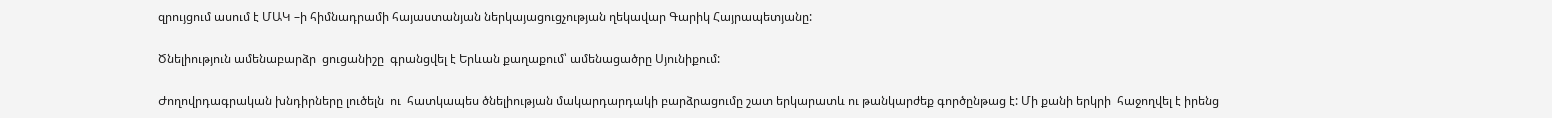զրույցում ասում է ՄԱԿ –ի հիմնադրամի հայաստանյան ներկայացուցչության ղեկավար Գարիկ Հայրապետյանը:

Ծնելիություն ամենաբարձր  ցուցանիշը  գրանցվել է Երևան քաղաքում՝ ամենացածրը Սյունիքում:

Ժողովրդագրական խնդիրները լուծելն  ու  հատկապես ծնելիության մակարդարդակի բարձրացումը շատ երկարատև ու թանկարժեք գործընթաց է: Մի քանի երկրի  հաջողվել է իրենց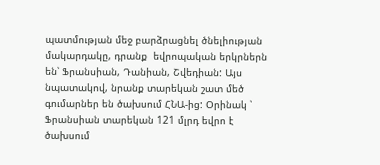պատմության մեջ բարձրացնել ծնելիության մակարդակը, դրանք  եվրոպական երկրներն են՝ Ֆրանսիան, Դանիան, Շվեդիան: Այս նպատակով, նրանք տարեկան շատ մեծ գումարներ են ծախսում ՀՆԱ-ից: Օրինակ ՝ Ֆրանսիան տարեկան 121 մլրդ եվրո է ծախսում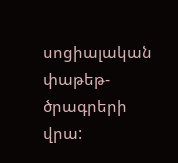սոցիալական փաթեթ-ծրագրերի վրա: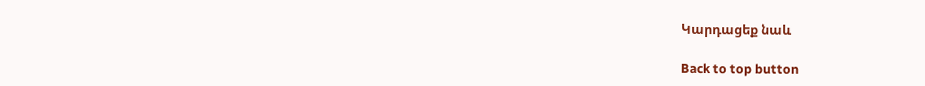Կարդացեք նաև

Back to top button